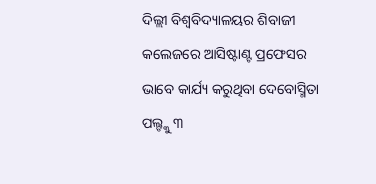ଦିଲ୍ଲୀ ବିଶ୍ୱବିଦ୍ୟାଳୟର ଶିବାଜୀ କଲେଜରେ ଆସିଷ୍ଟାଣ୍ଟ ପ୍ରଫେସର ଭାବେ କାର୍ଯ୍ୟ କରୁଥିବା ଦେବୋସ୍ମିତା ପଲ୍ଙ୍କୁ ୩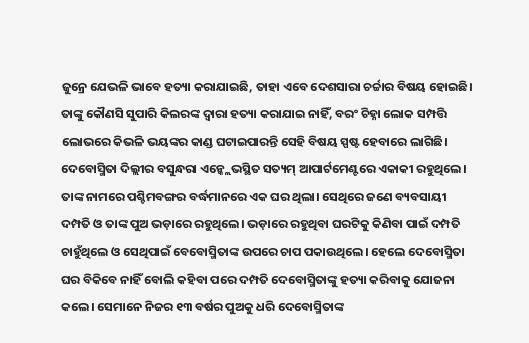ଜୁନ୍ରେ ଯେଭଳି ଭାବେ ହତ୍ୟା କରାଯାଇଛି, ତାହା ଏବେ ଦେଶସାରା ଚର୍ଚ୍ଚାର ବିଷୟ ହୋଇଛି। ତାଙ୍କୁ କୌଣସି ସୁପାରି କିଲରଙ୍କ ଦ୍ୱାରା ହତ୍ୟା କରାଯାଇ ନାହିଁ, ବରଂ ଚିହ୍ନା ଲୋକ ସମ୍ପତ୍ତି ଲୋଭରେ କିଭଳି ଭୟଙ୍କର କାଣ୍ଡ ଘଟାଇପାରନ୍ତି ସେହି ବିଷୟ ସ୍ପଷ୍ଟ ହେବାରେ ଲାଗିଛି। ଦେବୋସ୍ମିତା ଦିଲ୍ଲୀର ବସୁନ୍ଧରା ଏନ୍କ୍ଲେଭସ୍ଥିତ ସତ୍ୟମ୍ ଆପାର୍ଟମେଣ୍ଟରେ ଏକାକୀ ରହୁଥିଲେ। ତାଙ୍କ ନାମରେ ପଶ୍ଚିମବଙ୍ଗର ବର୍ଦ୍ଧମାନରେ ଏକ ଘର ଥିଲା। ସେଥିରେ ଜଣେ ବ୍ୟବସାୟୀ ଦମ୍ପତି ଓ ତାଙ୍କ ପୁଅ ଭଡ଼ାରେ ରହୁଥିଲେ। ଭଡ଼ାରେ ରହୁଥିବା ଘରଟିକୁ କିଣିବା ପାଇଁ ଦମ୍ପତି ଚାହୁଁଥିଲେ ଓ ସେଥିପାଇଁ ବେବୋସ୍ମିତାଙ୍କ ଉପରେ ଚାପ ପକାଉଥିଲେ। ହେଲେ ଦେବୋସ୍ମିତା ଘର ବିକିବେ ନାହିଁ ବୋଲି କହିବା ପରେ ଦମ୍ପତି ଦେବୋସ୍ମିତାଙ୍କୁ ହତ୍ୟା କରିବାକୁ ଯୋଜନା କଲେ। ସେମାନେ ନିଜର ୧୩ ବର୍ଷର ପୁଅକୁ ଧରି ଦେବୋସ୍ମିତାଙ୍କ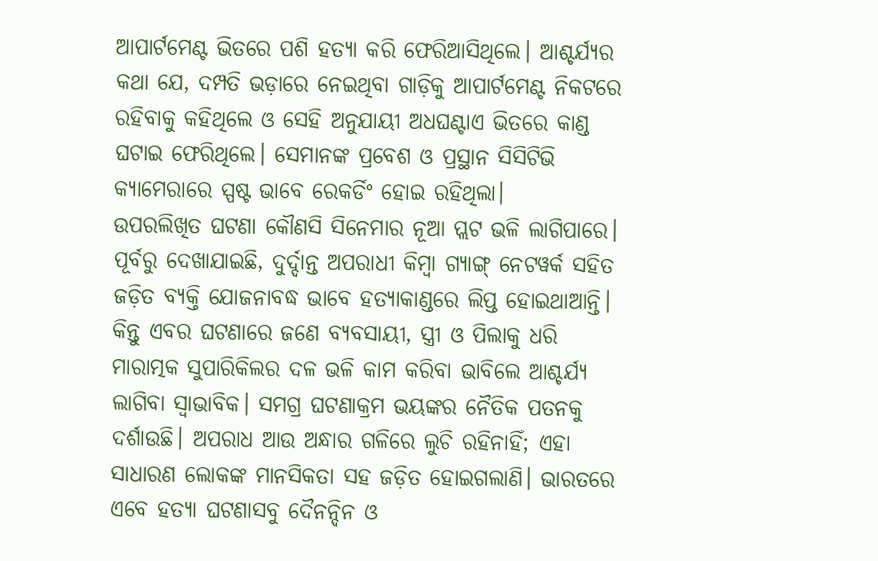ଆପାର୍ଟମେଣ୍ଟ ଭିତରେ ପଶି ହତ୍ୟା କରି ଫେରିଆସିଥିଲେ। ଆଶ୍ଚର୍ଯ୍ୟର କଥା ଯେ, ଦମ୍ପତି ଭଡ଼ାରେ ନେଇଥିବା ଗାଡ଼ିକୁ ଆପାର୍ଟମେଣ୍ଟ ନିକଟରେ ରହିବାକୁ କହିଥିଲେ ଓ ସେହି ଅନୁଯାୟୀ ଅଧଘଣ୍ଟାଏ ଭିତରେ କାଣ୍ଡ ଘଟାଇ ଫେରିଥିଲେ। ସେମାନଙ୍କ ପ୍ରବେଶ ଓ ପ୍ରସ୍ଥାନ ସିସିଟିଭି କ୍ୟାମେରାରେ ସ୍ପଷ୍ଟ ଭାବେ ରେକର୍ଡିଂ ହୋଇ ରହିଥିଲା।
ଉପରଲିଖିତ ଘଟଣା କୌଣସି ସିନେମାର ନୂଆ ପ୍ଲଟ ଭଳି ଲାଗିପାରେ। ପୂର୍ବରୁ ଦେଖାଯାଇଛି, ଦୁର୍ଦ୍ଦାନ୍ତ ଅପରାଧୀ କିମ୍ବା ଗ୍ୟାଙ୍ଗ୍ ନେଟୱର୍କ ସହିତ ଜଡ଼ିତ ବ୍ୟକ୍ତି ଯୋଜନାବଦ୍ଧ ଭାବେ ହତ୍ୟାକାଣ୍ଡରେ ଲିପ୍ତ ହୋଇଥାଆନ୍ତି। କିନ୍ତୁ ଏବର ଘଟଣାରେ ଜଣେ ବ୍ୟବସାୟୀ, ସ୍ତ୍ରୀ ଓ ପିଲାକୁ ଧରି ମାରାତ୍ମକ ସୁପାରିକିଲର ଦଳ ଭଳି କାମ କରିବା ଭାବିଲେ ଆଶ୍ଚର୍ଯ୍ୟ ଲାଗିବା ସ୍ବାଭାବିକ। ସମଗ୍ର ଘଟଣାକ୍ରମ ଭୟଙ୍କର ନୈତିକ ପତନକୁ ଦର୍ଶାଉଛି। ଅପରାଧ ଆଉ ଅନ୍ଧାର ଗଳିରେ ଲୁଚି ରହିନାହିଁ; ଏହା ସାଧାରଣ ଲୋକଙ୍କ ମାନସିକତା ସହ ଜଡ଼ିତ ହୋଇଗଲାଣି। ଭାରତରେ ଏବେ ହତ୍ୟା ଘଟଣାସବୁ ଦୈନନ୍ଦିନ ଓ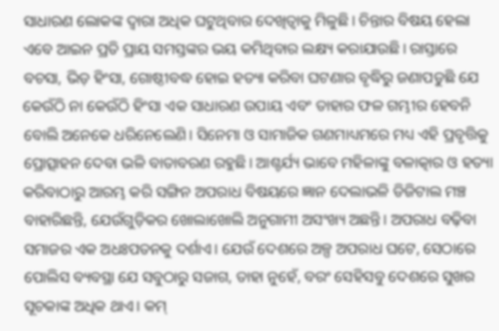ସାଧାରଣ ଲୋକଙ୍କ ଦ୍ୱାରା ଅଧିକ ଘଟୁଥିବାର ଦେଖିତ୍ବାକୁ ମିଳୁଛି। ଚିନ୍ତାର ବିଷୟ ହେଲା ଏବେ ଆଇନ ପ୍ରତି ପ୍ରାୟ ସମସ୍ତଙ୍କର ଭୟ କମିଥିବାର ଲକ୍ଷ୍ୟ କରାଯାଉଛି। ରାସ୍ତାରେ ବଚସା, ଭିଡ଼ ହିଂସା, ଗୋଷ୍ଠୀବଦ୍ଧ ହୋଇ ହତ୍ୟା କରିବା ଘଟଣାର ବୃଦ୍ଧିରୁ ଜଣାପଡୁଛି ଯେ କେଉଁଠି ନା କେଉଁଠି ହିଂସା ଏକ ସାଧାରଣ ଉପାୟ ଏବଂ ତାହାର ଫଳ ଗମ୍ଭୀର ହେବନି ବୋଲି ଅନେକେ ଧରିନେଲେଣି। ସିନେମା ଓ ସାମାଜିକ ଗଣମାଧ୍ୟମରେ ମଧ୍ୟ ଏହି ପ୍ରବୃତ୍ତିକୁ ପ୍ରୋତ୍ସାହନ ଦେବା ଭଳି ବାତାବରଣ ରହୁଛି। ଆଶ୍ଚର୍ଯ୍ୟ ଭାବେ ମହିଳାଙ୍କୁ ବଳାତ୍କାର ଓ ହତ୍ୟା କରିବାଠାରୁ ଆରମ୍ଭ କରି ସଙ୍ଗିନ ଅପରାଧ ବିଷୟରେ ଜ୍ଞାନ ଦେଲାଭଳି ଡିଜିଟାଲ ମଞ୍ଚ ବାହାରିଛନ୍ତି, ଯେଉଁଗୁଡ଼ିକର ଖୋଲାଖୋଲି ଅନୁଗାମୀ ଅସଂଖ୍ୟ ଅଛନ୍ତି। ଅପରାଧ ବଢ଼ିବା ସମାଜର ଏକ ଅଧଃପତନକୁ ଦର୍ଶାଏ। ଯେଉଁ ଦେଶରେ ଅଳ୍ପ ଅପରାଧ ଘଟେ, ସେଠାରେ ପୋଲିସ ବ୍ୟବସ୍ଥା ଯେ ସବୁଠାରୁ ସଜାଗ, ତାହା ନୁହେଁ, ବରଂ ସେହିସବୁ ଦେଶରେ ସୁଖର ସୂଚକାଙ୍କ ଅଧିକ ଥାଏ। କମ୍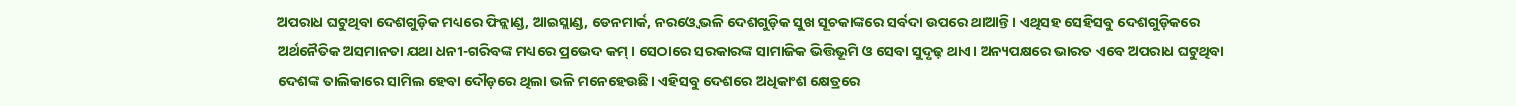ଅପରାଧ ଘଟୁଥିବା ଦେଶଗୁଡ଼ିକ ମଧ୍ୟରେ ଫିନ୍ଲାଣ୍ଡ, ଆଇସ୍ଲାଣ୍ଡ, ଡେନମାର୍କ, ନରଓ୍ବେ ଭଳି ଦେଶଗୁଡ଼ିକ ସୁଖ ସୂଚକାଙ୍କରେ ସର୍ବଦା ଉପରେ ଥାଆନ୍ତି। ଏଥିସହ ସେହିସବୁ ଦେଶଗୁଡ଼ିକରେ ଅର୍ଥନୈତିକ ଅସମାନତା ଯଥା ଧନୀ-ଗରିବଙ୍କ ମଧ୍ୟରେ ପ୍ରଭେଦ କମ୍ । ସେଠାରେ ସରକାରଙ୍କ ସାମାଜିକ ଭିତ୍ତିଭୂମି ଓ ସେବା ସୁଦୃଢ଼ ଥାଏ। ଅନ୍ୟପକ୍ଷରେ ଭାରତ ଏବେ ଅପରାଧ ଘଟୁଥିବା ଦେଶଙ୍କ ତାଲିକାରେ ସାମିଲ ହେବା ଦୌଡ଼ରେ ଥିଲା ଭଳି ମନେହେଉଛି। ଏହିସବୁ ଦେଶରେ ଅଧିକାଂଶ କ୍ଷେତ୍ରରେ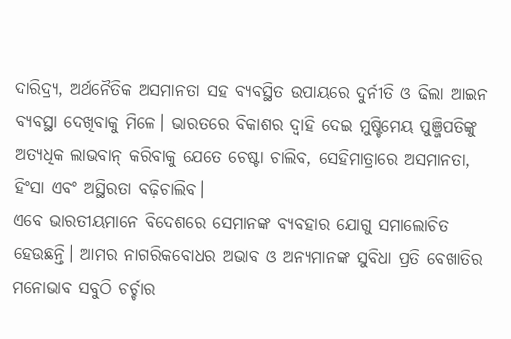ଦାରିଦ୍ର୍ୟ, ଅର୍ଥନୈତିକ ଅସମାନତା ସହ ବ୍ୟବସ୍ଥିତ ଉପାୟରେ ଦୁର୍ନୀତି ଓ ଢିଲା ଆଇନ ବ୍ୟବସ୍ଥା ଦେଖିବାକୁ ମିଳେ। ଭାରତରେ ବିକାଶର ଦ୍ୱାହି ଦେଇ ମୁଷ୍ଟିମେୟ ପୁଞ୍ଜିପତିଙ୍କୁ ଅତ୍ୟଧିକ ଲାଭବାନ୍ କରିବାକୁ ଯେତେ ଚେଷ୍ଟା ଚାଲିବ, ସେହିମାତ୍ରାରେ ଅସମାନତା, ହିଂସା ଏବଂ ଅସ୍ଥିରତା ବଢ଼ିଚାଲିବ।
ଏବେ ଭାରତୀୟମାନେ ବିଦେଶରେ ସେମାନଙ୍କ ବ୍ୟବହାର ଯୋଗୁ ସମାଲୋଚିତ ହେଉଛନ୍ତି। ଆମର ନାଗରିକବୋଧର ଅଭାବ ଓ ଅନ୍ୟମାନଙ୍କ ସୁବିଧା ପ୍ରତି ବେଖାତିର ମନୋଭାବ ସବୁଠି ଚର୍ଚ୍ଚାର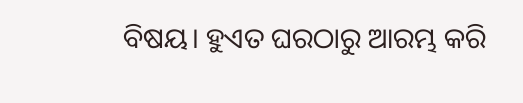ବିଷୟ। ହୁଏତ ଘରଠାରୁ ଆରମ୍ଭ କରି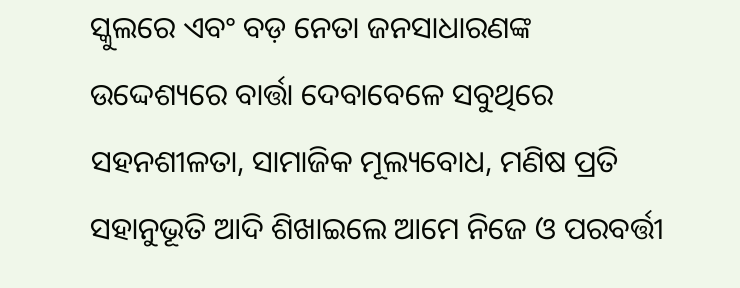ସ୍କୁଲରେ ଏବଂ ବଡ଼ ନେତା ଜନସାଧାରଣଙ୍କ ଉଦ୍ଦେଶ୍ୟରେ ବାର୍ତ୍ତା ଦେବାବେଳେ ସବୁଥିରେ ସହନଶୀଳତା, ସାମାଜିକ ମୂଲ୍ୟବୋଧ, ମଣିଷ ପ୍ରତି ସହାନୁଭୂତି ଆଦି ଶିଖାଇଲେ ଆମେ ନିଜେ ଓ ପରବର୍ତ୍ତୀ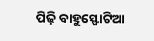ପିଢ଼ି ବାହୁସ୍ଫୋଟିଆ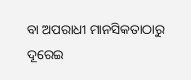ବା ଅପରାଧୀ ମାନସିକତାଠାରୁ ଦୂରେଇ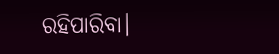ରହିପାରିବା।